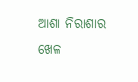ଆଶା ନିରାଶାର ଖେଳ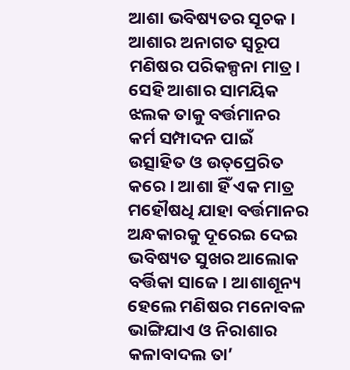ଆଶା ଭବିଷ୍ୟତର ସୂଚକ। ଆଶାର ଅନାଗତ ସ୍ବରୂପ ମଣିଷର ପରିକଳ୍ପନା ମାତ୍ର। ସେହି ଆଶାର ସାମୟିକ ଝଲକ ତାକୁ ବର୍ତ୍ତମାନର କର୍ମ ସମ୍ପାଦନ ପାଇଁ ଉତ୍ସାହିତ ଓ ଉତ୍‌ପ୍ରେରିତ କରେ। ଆଶା ହିଁ ଏକ ମାତ୍ର ମହୌଷଧି ଯାହା ବର୍ତ୍ତମାନର ଅନ୍ଧକାରକୁ ଦୂରେଇ ଦେଇ ଭବିଷ୍ୟତ ସୁଖର ଆଲୋକ ବର୍ତ୍ତିକା ସାଜେ। ଆଶାଶୂନ୍ୟ ହେଲେ ମଣିଷର ମନୋବଳ ଭାଙ୍ଗିଯାଏ ଓ ନିରାଶାର କଳାବାଦଲ ତା’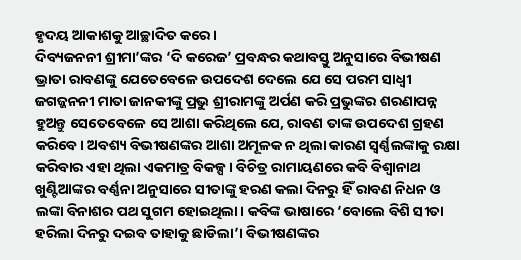ହୃଦୟ ଆକାଶକୁ ଆଚ୍ଛାଦିତ କରେ।
ଦିବ୍ୟଜନନୀ ଶ୍ରୀମା’ଙ୍କର ‘ଦି କରେଜ’ ପ୍ରବନ୍ଧର କଥାବସ୍ତୁ ଅନୁସାରେ ବିଭୀଷଣ ଭ୍ରାତା ରାବଣଙ୍କୁ ଯେତେବେଳେ ଉପଦେଶ ଦେଲେ ଯେ ସେ ପରମ ସାଧ୍ୱୀ ଜଗଜ୍ଜନନୀ ମାତା ଜାନକୀଙ୍କୁ ପ୍ରଭୁ ଶ୍ରୀରାମଙ୍କୁ ଅର୍ପଣ କରି ପ୍ରଭୁଙ୍କର ଶରଣାପନ୍ନ ହୁଅନ୍ତୁ ସେତେବେଳେ ସେ ଆଶା କରିଥିଲେ ଯେ, ରାବଣ ତାଙ୍କ ଉପଦେଶ ଗ୍ରହଣ କରିବେ। ଅବଶ୍ୟ ବିଭୀଷଣଙ୍କର ଆଶା ଅମୂଳକ ନ ଥିଲା କାରଣ ସ୍ବର୍ଣ୍ଣଲଙ୍କାକୁ ରକ୍ଷା କରିବାର ଏହା ଥିଲା ଏକମାତ୍ର ବିକଳ୍ପ। ବିଚିତ୍ର ରାମାୟଣରେ କବି ବିଶ୍ୱାନାଥ ଖୁଣ୍ଟିଆଙ୍କର ବର୍ଣ୍ଣନା ଅନୁସାରେ ସୀତାଙ୍କୁ ହରଣ କଲା ଦିନରୁ ହିଁ ରାବଣ ନିଧନ ଓ ଲଙ୍କା ବିନାଶର ପଥ ସୁଗମ ହୋଇଥିଲା। କବିଙ୍କ ଭାଷାରେ ‘ବୋଲେ ବିଶି ସୀତା ହରିଲା ଦିନରୁ ଦଇବ ତାହାକୁ ଛାଡିଲା’। ବିଭୀଷଣଙ୍କର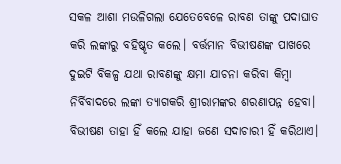ସକଳ ଆଶା ମଉଳିଗଲା ଯେତେବେଳେ ରାବଣ ତାଙ୍କୁ ପଦାଘାତ କରି ଲଙ୍କାରୁ ବହିଷ୍କୃତ କଲେ। ବର୍ତ୍ତମାନ ବିଭୀଷଣଙ୍କ ପାଖରେ ଦୁଇଟି ବିକଳ୍ପ ଯଥା ରାବଣଙ୍କୁ କ୍ଷମା ଯାଚନା କରିବା କିମ୍ବା ନିର୍ବିବାଦରେ ଲଙ୍କା ତ୍ୟାଗକରି ଶ୍ରୀରାମଙ୍କର ଶରଣାପନ୍ନ ହେବା। ବିଭୀଷଣ ତାହା ହିଁ କଲେ ଯାହା ଜଣେ ସଦାଚାରୀ ହିଁ କରିଥାଏ।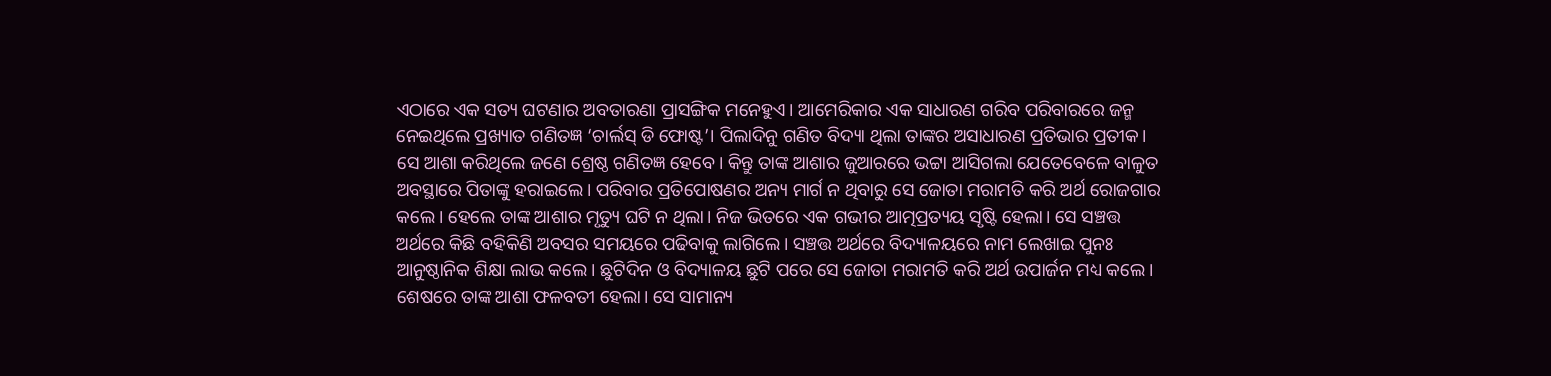ଏଠାରେ ଏକ ସତ୍ୟ ଘଟଣାର ଅବତାରଣା ପ୍ରାସଙ୍ଗିକ ମନେହୁଏ। ଆମେରିକାର ଏକ ସାଧାରଣ ଗରିବ ପରିବାରରେ ଜନ୍ମ ନେଇଥିଲେ ପ୍ରଖ୍ୟାତ ଗଣିତଜ୍ଞ ‘ଚାର୍ଲସ୍‌ ଡି ଫୋଷ୍ଟ’। ପିଲାଦିନୁ ଗଣିତ ବିଦ୍ୟା ଥିଲା ତାଙ୍କର ଅସାଧାରଣ ପ୍ରତିଭାର ପ୍ରତୀକ। ସେ ଆଶା କରିଥିଲେ ଜଣେ ଶ୍ରେଷ୍ଠ ଗଣିତଜ୍ଞ ହେବେ। କିନ୍ତୁ ତାଙ୍କ ଆଶାର ଜୁଆରରେ ଭଟ୍ଟା ଆସିଗଲା ଯେତେବେଳେ ବାଳୁତ ଅବସ୍ଥାରେ ପିତାଙ୍କୁ ହରାଇଲେ। ପରିବାର ପ୍ରତିପୋଷଣର ଅନ୍ୟ ମାର୍ଗ ନ ଥିବାରୁ ସେ ଜୋତା ମରାମତି କରି ଅର୍ଥ ରୋଜଗାର କଲେ। ହେଲେ ତାଙ୍କ ଆଶାର ମୃତ୍ୟୁ ଘଟି ନ ଥିଲା। ନିଜ ଭିତରେ ଏକ ଗଭୀର ଆତ୍ମପ୍ରତ୍ୟୟ ସୃଷ୍ଟି ହେଲା। ସେ ସଞ୍ଚତ୍ତ ଅର୍ଥରେ କିଛି ବହିକିଣି ଅବସର ସମୟରେ ପଢିବାକୁ ଲାଗିଲେ। ସଞ୍ଚତ୍ତ ଅର୍ଥରେ ବିଦ୍ୟାଳୟରେ ନାମ ଲେଖାଇ ପୁନଃ ଆନୁଷ୍ଠାନିକ ଶିକ୍ଷା ଲାଭ କଲେ। ଛୁଟିଦିନ ଓ ବିଦ୍ୟାଳୟ ଛୁଟି ପରେ ସେ ଜୋତା ମରାମତି କରି ଅର୍ଥ ଉପାର୍ଜନ ମଧ୍ୟ କଲେ। ଶେଷରେ ତାଙ୍କ ଆଶା ଫଳବତୀ ହେଲା। ସେ ସାମାନ୍ୟ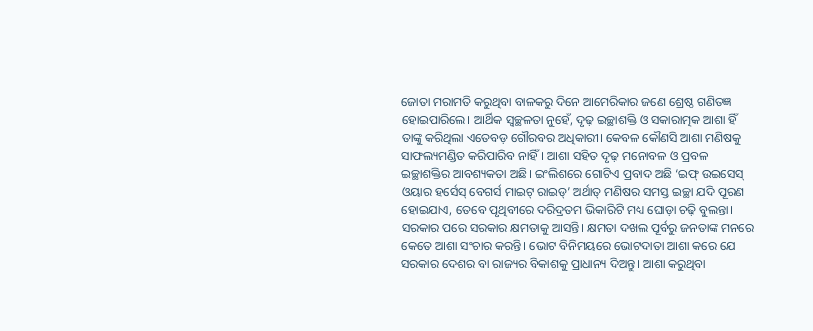ଜୋତା ମରାମତି କରୁଥିବା ବାଳକରୁ ଦିନେ ଆମେରିକାର ଜଣେ ଶ୍ରେଷ୍ଠ ଗଣିତଜ୍ଞ ହୋଇପାରିଲେ। ଆର୍ଥିକ ସ୍ବଚ୍ଛଳତା ନୁହେଁ, ଦୃଢ଼ ଇଚ୍ଛାଶକ୍ତି ଓ ସକାରାତ୍ମକ ଆଶା ହିଁ ତାଙ୍କୁ କରିଥିଲା ଏତେବଡ଼ ଗୌରବର ଅଧିକାରୀ। କେବଳ କୌଣସି ଆଶା ମଣିଷକୁ ସାଫଲ୍ୟମଣ୍ଡିତ କରିପାରିବ ନାହିଁ। ଆଶା ସହିତ ଦୃଢ଼ ମନୋବଳ ଓ ପ୍ରବଳ ଇଚ୍ଛାଶକ୍ତିର ଆବଶ୍ୟକତା ଅଛି। ଇଂଲିଶରେ ଗୋଟିଏ ପ୍ରବାଦ ଅଛି ‘ଇଫ୍‌ ଉଇସେସ୍‌ ଓୟାର ହର୍ସେସ୍‌ ବେଗର୍ସ ମାଇଟ୍‌ ରାଇଡ୍‌’ ଅର୍ଥାତ୍‌ ମଣିଷର ସମସ୍ତ ଇଚ୍ଛା ଯଦି ପୂରଣ ହୋଇଯାଏ, ତେବେ ପୃଥିବୀରେ ଦରିଦ୍ରତମ ଭିକାରିଟି ମଧ୍ୟ ଘୋଡ଼ା ଚଢ଼ି ବୁଲନ୍ତା।
ସରକାର ପରେ ସରକାର କ୍ଷମତାକୁ ଆସନ୍ତି। କ୍ଷମତା ଦଖଲ ପୂର୍ବରୁ ଜନତାଙ୍କ ମନରେ କେତେ ଆଶା ସଂଚାର କରନ୍ତି। ଭୋଟ ବିନିମୟରେ ଭୋଟଦାତା ଆଶା କରେ ଯେ ସରକାର ଦେଶର ବା ରାଜ୍ୟର ବିକାଶକୁ ପ୍ରାଧାନ୍ୟ ଦିଅନ୍ତୁ। ଆଶା କରୁଥିବା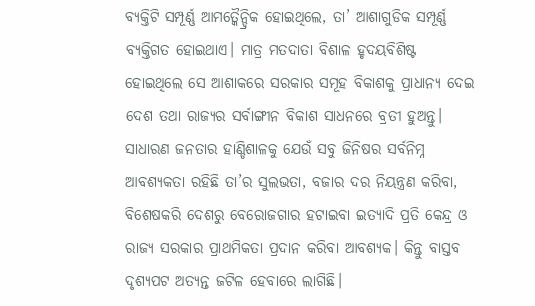ବ୍ୟକ୍ତିଟି ସମ୍ପୂର୍ଣ୍ଣ ଆମତ୍କୈନ୍ଦ୍ରିକ ହୋଇଥିଲେ, ତା’ ଆଶାଗୁଡିକ ସମ୍ପୂର୍ଣ୍ଣ ବ୍ୟକ୍ତିଗତ ହୋଇଥାଏ। ମାତ୍ର ମତଦାତା ବିଶାଳ ହୃଦୟବିଶିଷ୍ଟ ହୋଇଥିଲେ ସେ ଆଶାକରେ ସରକାର ସମୂହ ବିକାଶକୁ ପ୍ରାଧାନ୍ୟ ଦେଇ ଦେଶ ତଥା ରାଜ୍ୟର ସର୍ବାଙ୍ଗୀନ ବିକାଶ ସାଧନରେ ବ୍ରତୀ ହୁଅନ୍ତୁ। ସାଧାରଣ ଜନତାର ହାଣ୍ଡିଶାଳକୁ ଯେଉଁ ସବୁ ଜିନିଷର ସର୍ବନିମ୍ନ ଆବଶ୍ୟକତା ରହିଛି ତା’ର ସୁଲଭତା, ବଜାର ଦର ନିୟନ୍ତ୍ରଣ କରିବା, ବିଶେଷକରି ଦେଶରୁ ବେରୋଜଗାର ହଟାଇବା ଇତ୍ୟାଦି ପ୍ରତି କେନ୍ଦ୍ର ଓ ରାଜ୍ୟ ସରକାର ପ୍ରାଥମିକତା ପ୍ରଦାନ କରିବା ଆବଶ୍ୟକ। କିନ୍ତୁ ବାସ୍ତବ ଦୃଶ୍ୟପଟ ଅତ୍ୟନ୍ତ ଜଟିଳ ହେବାରେ ଲାଗିଛି।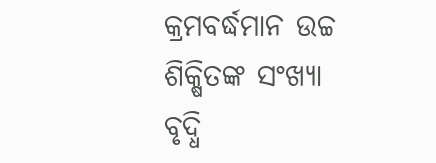କ୍ରମବର୍ଦ୍ଧମାନ ଉଚ୍ଚ ଶିକ୍ଷିତଙ୍କ ସଂଖ୍ୟା ବୃଦ୍ଧି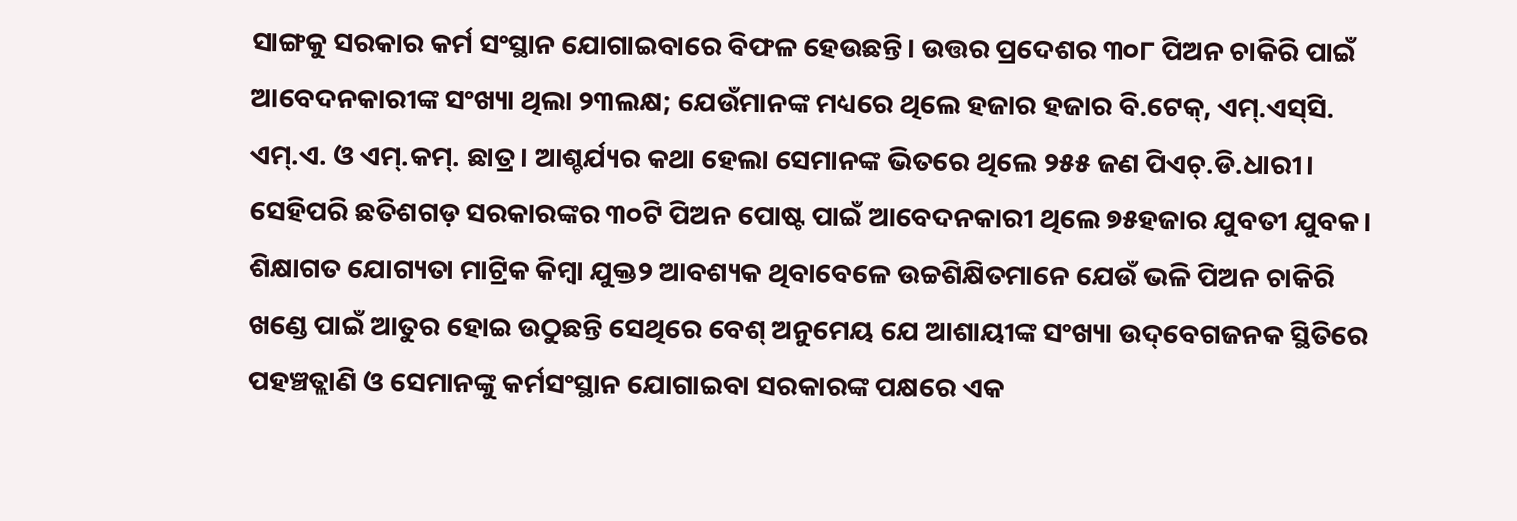ସାଙ୍ଗକୁ ସରକାର କର୍ମ ସଂସ୍ଥାନ ଯୋଗାଇବାରେ ବିଫଳ ହେଉଛନ୍ତି। ଉତ୍ତର ପ୍ରଦେଶର ୩୦୮ ପିଅନ ଚାକିରି ପାଇଁ ଆବେଦନକାରୀଙ୍କ ସଂଖ୍ୟା ଥିଲା ୨୩ଲକ୍ଷ; ଯେଉଁମାନଙ୍କ ମଧ୍ୟରେ ଥିଲେ ହଜାର ହଜାର ବି.ଟେକ୍‌, ଏମ୍‌.ଏସ୍‌ସି. ଏମ୍‌.ଏ. ଓ ଏମ୍‌.କମ୍‌. ଛାତ୍ର। ଆଶ୍ଚର୍ଯ୍ୟର କଥା ହେଲା ସେମାନଙ୍କ ଭିତରେ ଥିଲେ ୨୫୫ ଜଣ ପିଏଚ୍‌.ଡି.ଧାରୀ। ସେହିପରି ଛତିଶଗଡ଼ ସରକାରଙ୍କର ୩୦ଟି ପିଅନ ପୋଷ୍ଟ ପାଇଁ ଆବେଦନକାରୀ ଥିଲେ ୭୫ହଜାର ଯୁବତୀ ଯୁବକ। ଶିକ୍ଷାଗତ ଯୋଗ୍ୟତା ମାଟ୍ରିକ କିମ୍ବା ଯୁକ୍ତ୨ ଆବଶ୍ୟକ ଥିବାବେଳେ ଉଚ୍ଚଶିକ୍ଷିତମାନେ ଯେଉଁ ଭଳି ପିଅନ ଚାକିରି ଖଣ୍ଡେ ପାଇଁ ଆତୁର ହୋଇ ଉଠୁଛନ୍ତି ସେଥିରେ ବେଶ୍‌ ଅନୁମେୟ ଯେ ଆଶାୟୀଙ୍କ ସଂଖ୍ୟା ଉଦ୍‌ବେଗଜନକ ସ୍ଥିତିରେ ପହଞ୍ଚତ୍ଲାଣି ଓ ସେମାନଙ୍କୁ କର୍ମସଂସ୍ଥାନ ଯୋଗାଇବା ସରକାରଙ୍କ ପକ୍ଷରେ ଏକ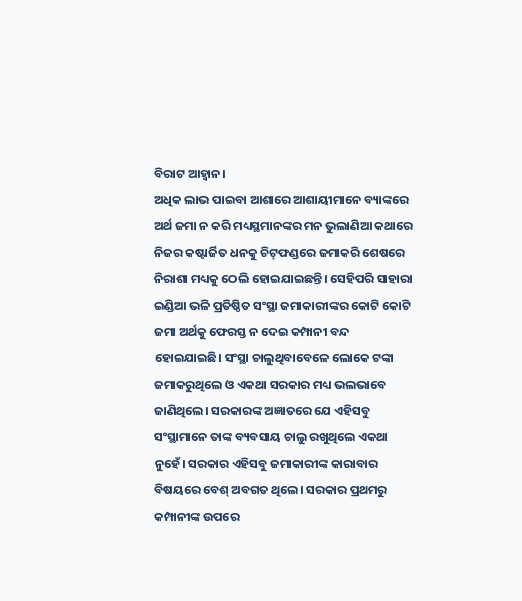ବିରାଟ ଆହ୍ବାନ।
ଅଧିକ ଲାଭ ପାଇବା ଆଶାରେ ଆଶାୟୀମାନେ ବ୍ୟାଙ୍କରେ ଅର୍ଥ ଜମା ନ କରି ମଧ୍ୟସ୍ଥମାନଙ୍କର ମନ ଭୁଲାଣିଆ କଥାରେ ନିଜର କଷ୍ଟାର୍ଜିତ ଧନକୁ ଚିଟ୍‌ଫଣ୍ଡରେ ଜମାକରି ଶେଷରେ ନିରାଶା ମଧ୍ୟକୁ ଠେଲି ହୋଇଯାଇଛନ୍ତି। ସେହିପରି ସାହାରା ଇଣ୍ଡିଆ ଭଳି ପ୍ରତିଷ୍ଠିତ ସଂସ୍ଥା ଜମାକାରୀଙ୍କର କୋଟି କୋଟି ଜମା ଅର୍ଥକୁ ଫେରସ୍ତ ନ ଦେଇ କମ୍ପାନୀ ବନ୍ଦ ହୋଇଯାଇଛି। ସଂସ୍ଥା ଚାଲୁଥିବାବେଳେ ଲୋକେ ଟଙ୍କା ଜମାକରୁଥିଲେ ଓ ଏକଥା ସରକାର ମଧ୍ୟ ଭଲଭାବେ ଜାଣିଥିଲେ। ସରକାରଙ୍କ ଅଜ୍ଞାତରେ ଯେ ଏହିସବୁ ସଂସ୍ଥାମାନେ ତାଙ୍କ ବ୍ୟବସାୟ ଚାଲୁ ରଖୁଥିଲେ ଏକଥା ନୁହେଁ। ସରକାର ଏହିସବୁ ଜମାକାରୀଙ୍କ କାରାବାର ବିଷୟରେ ବେଶ୍‌ ଅବଗତ ଥିଲେ। ସରକାର ପ୍ରଥମରୁ କମ୍ପାନୀଙ୍କ ଉପରେ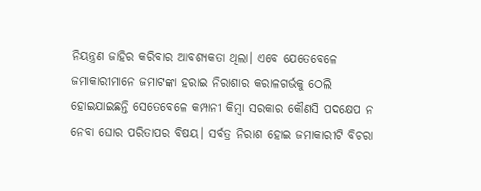ନିୟନ୍ତ୍ରଣ ଜାହିର କରିବାର ଆବଶ୍ୟକତା ଥିଲା। ଏବେ ଯେତେବେଳେ ଜମାକାରୀମାନେ ଜମାଟଙ୍କା ହରାଇ ନିରାଶାର କରାଳଗର୍ଭକୁ ଠେଲି ହୋଇଯାଇଛନ୍ତି ସେତେବେଳେ କମ୍ପାନୀ କିମ୍ବା ସରକାର କୌଣସି ପଦକ୍ଷେପ ନ ନେବା ଘୋର ପରିତାପର ବିଷୟ। ସର୍ବତ୍ର ନିରାଶ ହୋଇ ଜମାକାରୀଟି ବିଚରା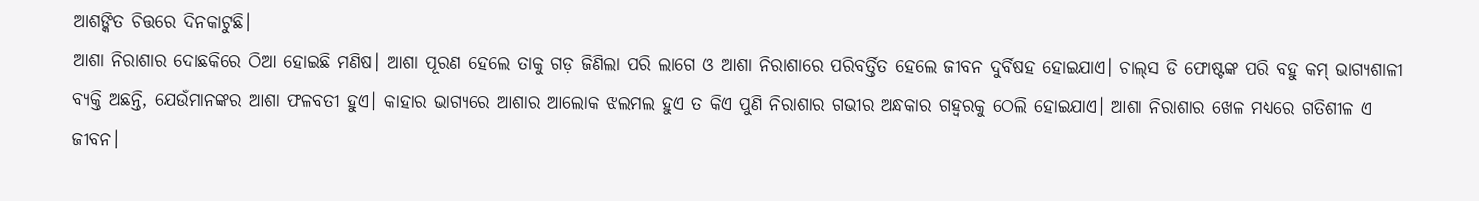ଆଶଙ୍କିତ ଚିତ୍ତରେ ଦିନକାଟୁଛି।
ଆଶା ନିରାଶାର ଦୋଛକିରେ ଠିଆ ହୋଇଛି ମଣିଷ। ଆଶା ପୂରଣ ହେଲେ ତାକୁ ଗଡ଼ ଜିଣିଲା ପରି ଲାଗେ ଓ ଆଶା ନିରାଶାରେ ପରିବର୍ତ୍ତିତ ହେଲେ ଜୀବନ ଦୁର୍ବିଷହ ହୋଇଯାଏ। ଚାଲ୍‌ସ ଡି ଫୋଷ୍ଟଙ୍କ ପରି ବହୁ କମ୍‌ ଭାଗ୍ୟଶାଳୀ ବ୍ୟକ୍ତି ଅଛନ୍ତି, ଯେଉଁମାନଙ୍କର ଆଶା ଫଳବତୀ ହୁଏ। କାହାର ଭାଗ୍ୟରେ ଆଶାର ଆଲୋକ ଝଲମଲ ହୁଏ ତ କିଏ ପୁଣି ନିରାଶାର ଗଭୀର ଅନ୍ଧକାର ଗହ୍ବରକୁ ଠେଲି ହୋଇଯାଏ। ଆଶା ନିରାଶାର ଖେଳ ମଧ୍ୟରେ ଗତିଶୀଳ ଏ ଜୀବନ।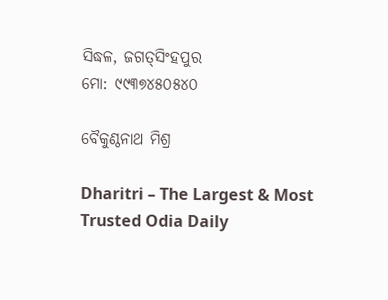ସିଦ୍ଧଳ, ଜଗତ୍‌ସିଂହପୁର
ମୋ: ୯୯୩୭୪୫୦୫୪୦

ବୈକୁଣ୍ଠନାଥ ମିଶ୍ର

Dharitri – The Largest & Most Trusted Odia Daily